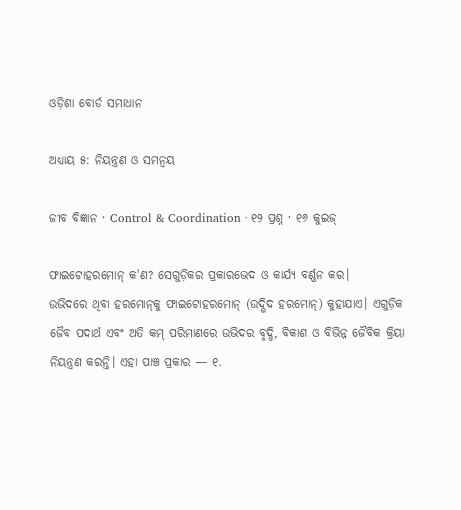ଓଡ଼ିଶା ବୋର୍ଡ ସମାଧାନ

ଅଧ୍ୟାୟ ୫: ନିୟନ୍ତ୍ରଣ ଓ ସମନ୍ୱୟ

ଜୀବ ବିଜ୍ଞାନ · Control & Coordination · ୧୨ ପ୍ରଶ୍ନ · ୧୬ କୁଇଜ୍

ଫାଇଟୋହରମୋନ୍ କ'ଣ? ସେଗୁଡ଼ିକର ପ୍ରକାରଭେଦ ଓ କାର୍ଯ୍ୟ ବର୍ଣ୍ଣନ କର।
ଉଭିଦରେ ଥିବା ହରମୋନ୍‌କୁ ଫାଇଟୋହରମୋନ୍ (ଉଦ୍ଭିଦ ହରମୋନ୍) କୁହାଯାଏ। ଏଗୁଡ଼ିକ ଜୈବ ପଦାର୍ଥ ଏବଂ ଅତି କମ୍ ପରିମାଣରେ ଉଭିଦର ବୃଦ୍ଧି, ବିକାଶ ଓ ବିଭିନ୍ନ ଜୈବିକ କ୍ରିୟା ନିୟନ୍ତ୍ରଣ କରନ୍ତି। ଏହା ପାଞ୍ଚ ପ୍ରକାର — ୧.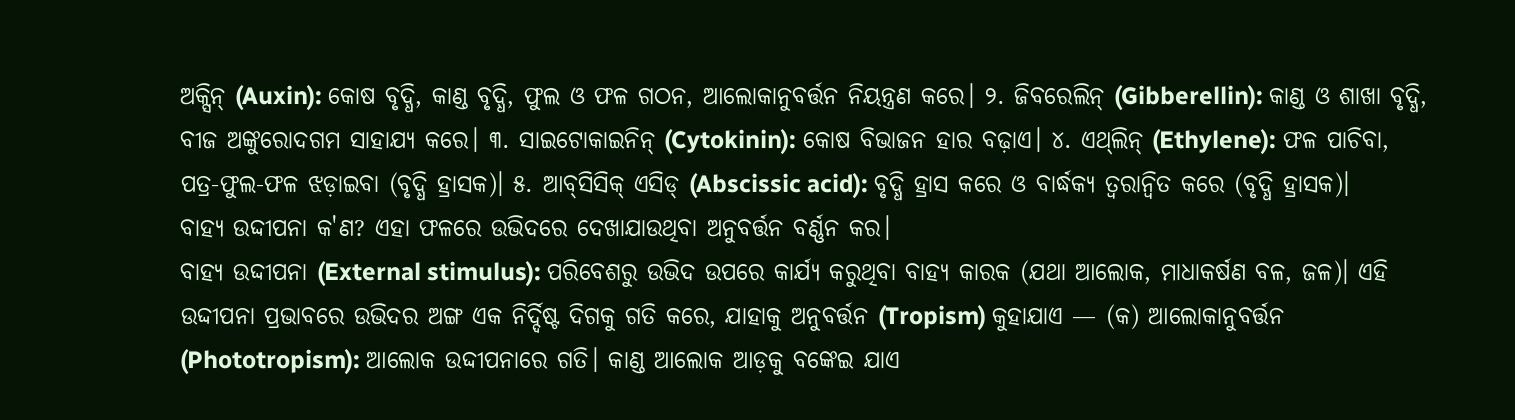ଅକ୍ସିନ୍ (Auxin): କୋଷ ବୃଦ୍ଧି, କାଣ୍ଡ ବୃଦ୍ଧି, ଫୁଲ ଓ ଫଳ ଗଠନ, ଆଲୋକାନୁବର୍ତ୍ତନ ନିୟନ୍ତ୍ରଣ କରେ। ୨. ଜିବରେଲିନ୍ (Gibberellin): କାଣ୍ଡ ଓ ଶାଖା ବୃଦ୍ଧି, ବୀଜ ଅଙ୍କୁରୋଦଗମ ସାହାଯ୍ୟ କରେ। ୩. ସାଇଟୋକାଇନିନ୍ (Cytokinin): କୋଷ ବିଭାଜନ ହାର ବଢ଼ାଏ। ୪. ଏଥ୍‌ଲିନ୍ (Ethylene): ଫଳ ପାଚିବା, ପତ୍ର-ଫୁଲ-ଫଳ ଝଡ଼ାଇବା (ବୃଦ୍ଧି ହ୍ରାସକ)। ୫. ଆବ୍‌ସିସିକ୍ ଏସିଡ୍ (Abscissic acid): ବୃଦ୍ଧି ହ୍ରାସ କରେ ଓ ବାର୍ଦ୍ଧକ୍ୟ ତ୍ୱରାନ୍ୱିତ କରେ (ବୃଦ୍ଧି ହ୍ରାସକ)।
ବାହ୍ୟ ଉଦ୍ଦୀପନା କ'ଣ? ଏହା ଫଳରେ ଉଭିଦରେ ଦେଖାଯାଉଥିବା ଅନୁବର୍ତ୍ତନ ବର୍ଣ୍ଣନ କର।
ବାହ୍ୟ ଉଦ୍ଦୀପନା (External stimulus): ପରିବେଶରୁ ଉଭିଦ ଉପରେ କାର୍ଯ୍ୟ କରୁଥିବା ବାହ୍ୟ କାରକ (ଯଥା ଆଲୋକ, ମାଧାକର୍ଷଣ ବଳ, ଜଳ)। ଏହି ଉଦ୍ଦୀପନା ପ୍ରଭାବରେ ଉଭିଦର ଅଙ୍ଗ ଏକ ନିର୍ଦ୍ଦିଷ୍ଟ ଦିଗକୁ ଗତି କରେ, ଯାହାକୁ ଅନୁବର୍ତ୍ତନ (Tropism) କୁହାଯାଏ — (କ) ଆଲୋକାନୁବର୍ତ୍ତନ (Phototropism): ଆଲୋକ ଉଦ୍ଦୀପନାରେ ଗତି। କାଣ୍ଡ ଆଲୋକ ଆଡ଼କୁ ବଙ୍କେଇ ଯାଏ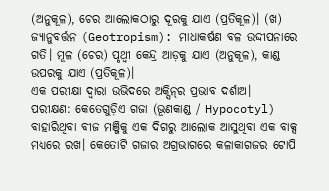(ଅନୁକୂଳ), ଚେର ଆଲୋକଠାରୁ ଦୂରକୁ ଯାଏ (ପ୍ରତିକୂଳ)। (ଖ) ଜ୍ୟାନୁବର୍ତ୍ତନ (Geotropism): ମାଧାକର୍ଷଣ ବଳ ଉଦ୍ଦୀପନାରେ ଗତି। ମୂଳ (ଚେର) ପୃଥ୍ୱୀ କେନ୍ଦ୍ର ଆଡ଼କୁ ଯାଏ (ଅନୁକୂଳ), କାଣ୍ଡ ଉପରକୁ ଯାଏ (ପ୍ରତିକୂଳ)।
ଏକ ପରୀକ୍ଷା ଦ୍ୱାରା ଉଭିଦରେ ଅକ୍ସିନ୍‌ର ପ୍ରଭାବ ଦର୍ଶାଅ।
ପରୀକ୍ଷଣ: କେତେଗୁଡ଼ିଏ ଗଜା (ଭୂଣକାଣ୍ଡ / Hypocotyl) ବାହାରିଥିବା ବୀଜ ମଞ୍ଜିକୁ ଏକ ଦିଗରୁ ଆଲୋକ ଆସୁଥିବା ଏକ ବାକ୍ସ ମଧ୍ୟରେ ରଖ। କେତୋଟି ଗଜାର ଅଗ୍ରଭାଗରେ କଳାକାଗଜର ଟୋପି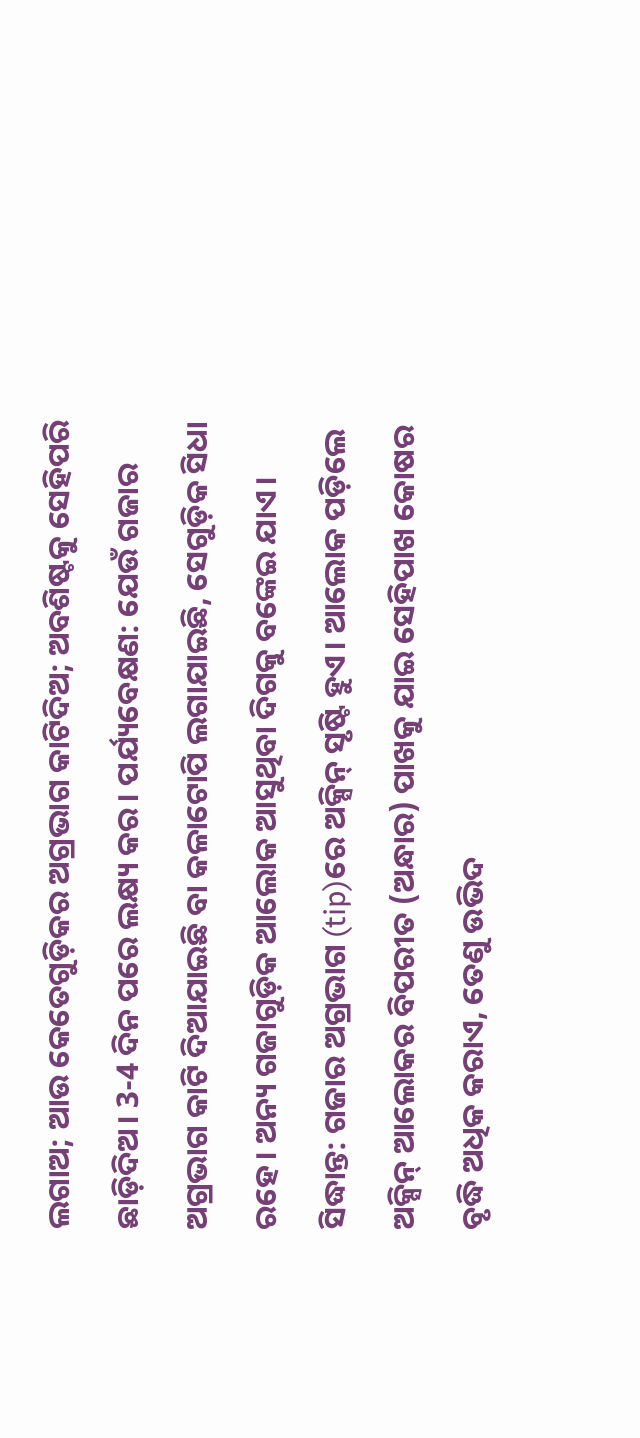ଲଗାଅ; ଆଉ କେତେଗୁଡ଼ିକର ଅଗ୍ରଭାଗ କାଟିଦିଅ; ଅବଶିଷ୍ଟକୁ ସେହିପରି ଛାଡ଼ିଦିଅ। 3-4 ଦିନ ପରେ ଲକ୍ଷ୍ୟ କର। ପର୍ଯ୍ୟବେକ୍ଷଣ: ଯେଉଁ ଗଜାର ଅଗ୍ରଭାଗ କାଟି ଦିଆଯାଇଛି ବା କଳାଟୋପି ଲଗାଯାଇଛି, ସେଗୁଡ଼ିକ ସିଧା ରହେ। ଅନ୍ୟ ଗଜାଗୁଡ଼ିକ ଆଲୋକ ଆସୁଥିବା ଦିଗକୁ ବଙ୍କେଇ ଯାଏ। ସିଦ୍ଧାନ୍ତ: ଗଜାର ଅଗ୍ରଭାଗ (tip)ରେ ଅକ୍ସିନ୍ ସୃଷ୍ଟି ହୁଏ। ଆଲୋକ ପଡ଼ିଲେ ଅକ୍ସିନ୍ ଆଲୋକର ବିପରୀତ (ଅନ୍ଧାର) ପାଖକୁ ଯାଇ ସେହିପାଖ କୋଷର ବୃଦ୍ଧି ଅଧିକ କରାଏ, ତେଣୁ ଉଭିଦ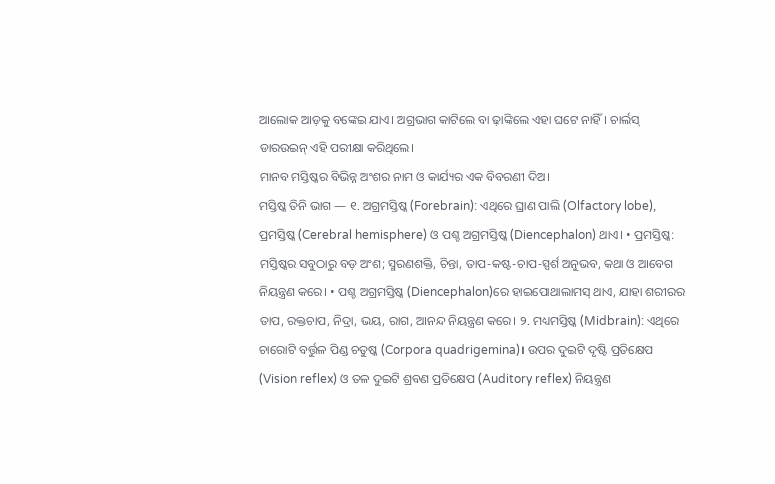ଆଲୋକ ଆଡ଼କୁ ବଙ୍କେଇ ଯାଏ। ଅଗ୍ରଭାଗ କାଟିଲେ ବା ଢ଼ାଙ୍କିଲେ ଏହା ଘଟେ ନାହିଁ। ଚାର୍ଲସ୍ ଡାରଉଇନ୍ ଏହି ପରୀକ୍ଷା କରିଥିଲେ।
ମାନବ ମସ୍ତିଷ୍କର ବିଭିନ୍ନ ଅଂଶର ନାମ ଓ କାର୍ଯ୍ୟର ଏକ ବିବରଣୀ ଦିଅ।
ମସ୍ତିଷ୍କ ତିନି ଭାଗ — ୧. ଅଗ୍ରମସ୍ତିଷ୍କ (Forebrain): ଏଥିରେ ଘ୍ରାଣ ପାଲି (Olfactory lobe), ପ୍ରମସ୍ତିଷ୍କ (Cerebral hemisphere) ଓ ପଶ୍ଚ ଅଗ୍ରମସ୍ତିଷ୍କ (Diencephalon) ଥାଏ। • ପ୍ରମସ୍ତିଷ୍କ: ମସ୍ତିଷ୍କର ସବୁଠାରୁ ବଡ଼ ଅଂଶ; ସ୍ମରଣଶକ୍ତି, ଚିନ୍ତା, ତାପ-କଷ୍ଟ-ଚାପ-ସ୍ପର୍ଶ ଅନୁଭବ, କଥା ଓ ଆବେଗ ନିୟନ୍ତ୍ରଣ କରେ। • ପଶ୍ଚ ଅଗ୍ରମସ୍ତିଷ୍କ (Diencephalon)ରେ ହାଇପୋଥାଲାମସ୍ ଥାଏ, ଯାହା ଶରୀରର ତାପ, ରକ୍ତଚାପ, ନିଦ୍ରା, ଭୟ, ରାଗ, ଆନନ୍ଦ ନିୟନ୍ତ୍ରଣ କରେ। ୨. ମଧ୍ୟମସ୍ତିଷ୍କ (Midbrain): ଏଥିରେ ଚାରୋଟି ବର୍ତ୍ତୁଳ ପିଣ୍ଡ ଚତୁଷ୍କ (Corpora quadrigemina)। ଉପର ଦୁଇଟି ଦୃଷ୍ଟି ପ୍ରତିକ୍ଷେପ (Vision reflex) ଓ ତଳ ଦୁଇଟି ଶ୍ରବଣ ପ୍ରତିକ୍ଷେପ (Auditory reflex) ନିୟନ୍ତ୍ରଣ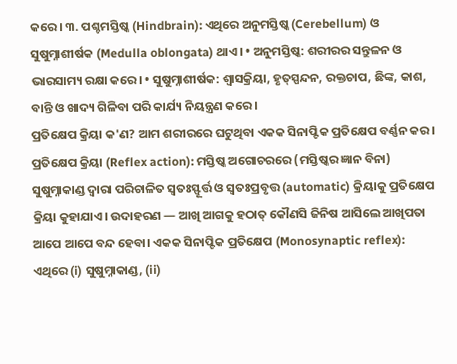କରେ। ୩. ପଶ୍ଚମସ୍ତିଷ୍କ (Hindbrain): ଏଥିରେ ଅନୁମସ୍ତିଷ୍କ (Cerebellum) ଓ ସୁଷୁମ୍ନାଶୀର୍ଷକ (Medulla oblongata) ଥାଏ। • ଅନୁମସ୍ତିଷ୍କ: ଶରୀରର ସନ୍ତୁଳନ ଓ ଭାରସାମ୍ୟ ରକ୍ଷା କରେ। • ସୁଷୁମ୍ନାଶୀର୍ଷକ: ଶ୍ୱାସକ୍ରିୟା, ହୃତ୍‌ସ୍ପନ୍ଦନ, ରକ୍ତଚାପ, ଛିଙ୍କ, କାଶ, ବାନ୍ତି ଓ ଖାଦ୍ୟ ଗିଳିବା ପରି କାର୍ଯ୍ୟ ନିୟନ୍ତ୍ରଣ କରେ।
ପ୍ରତିକ୍ଷେପ କ୍ରିୟା କ'ଣ? ଆମ ଶରୀରରେ ଘଟୁଥିବା ଏକକ ସିନାପ୍ଟିକ ପ୍ରତିକ୍ଷେପ ବର୍ଣ୍ଣନ କର।
ପ୍ରତିକ୍ଷେପ କ୍ରିୟା (Reflex action): ମସ୍ତିଷ୍କ ଅଗୋଚରରେ (ମସ୍ତିଷ୍କର ଜ୍ଞାନ ବିନା) ସୁଷୁମ୍ନାକାଣ୍ଡ ଦ୍ୱାରା ପରିଚାଳିତ ସ୍ୱତଃସ୍ଫୂର୍ତ୍ତ ଓ ସ୍ୱତଃପ୍ରବୃତ୍ତ (automatic) କ୍ରିୟାକୁ ପ୍ରତିକ୍ଷେପ କ୍ରିୟା କୁହାଯାଏ। ଉଦାହରଣ — ଆଖି ଆଗକୁ ହଠାତ୍ କୌଣସି ଜିନିଷ ଆସିଲେ ଆଖିପତା ଆପେ ଆପେ ବନ୍ଦ ହେବା। ଏକକ ସିନାପ୍ଟିକ ପ୍ରତିକ୍ଷେପ (Monosynaptic reflex): ଏଥିରେ (i) ସୁଷୁମ୍ନାକାଣ୍ଡ, (ii)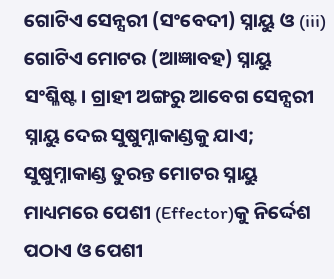ଗୋଟିଏ ସେନ୍ସରୀ (ସଂବେଦୀ) ସ୍ନାୟୁ ଓ (iii) ଗୋଟିଏ ମୋଟର (ଆଜ୍ଞାବହ) ସ୍ନାୟୁ ସଂଶ୍ଳିଷ୍ଟ। ଗ୍ରାହୀ ଅଙ୍ଗରୁ ଆବେଗ ସେନ୍ସରୀ ସ୍ନାୟୁ ଦେଇ ସୁଷୁମ୍ନାକାଣ୍ଡକୁ ଯାଏ; ସୁଷୁମ୍ନାକାଣ୍ଡ ତୁରନ୍ତ ମୋଟର ସ୍ନାୟୁ ମାଧ୍ୟମରେ ପେଶୀ (Effector)କୁ ନିର୍ଦ୍ଦେଶ ପଠାଏ ଓ ପେଶୀ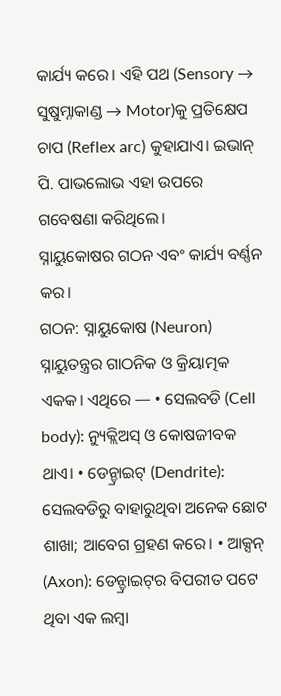କାର୍ଯ୍ୟ କରେ। ଏହି ପଥ (Sensory → ସୁଷୁମ୍ନାକାଣ୍ଡ → Motor)କୁ ପ୍ରତିକ୍ଷେପ ଚାପ (Reflex arc) କୁହାଯାଏ। ଇଭାନ୍ ପି. ପାଭଲୋଭ ଏହା ଉପରେ ଗବେଷଣା କରିଥିଲେ।
ସ୍ନାୟୁକୋଷର ଗଠନ ଏବଂ କାର୍ଯ୍ୟ ବର୍ଣ୍ଣନ କର।
ଗଠନ: ସ୍ନାୟୁକୋଷ (Neuron) ସ୍ନାୟୁତନ୍ତ୍ରର ଗାଠନିକ ଓ କ୍ରିୟାତ୍ମକ ଏକକ। ଏଥିରେ — • ସେଲବଡି (Cell body): ନ୍ୟୁକ୍ଲିଅସ୍ ଓ କୋଷଜୀବକ ଥାଏ। • ଡେନ୍ଡ୍ରାଇଟ୍ (Dendrite): ସେଲବଡିରୁ ବାହାରୁଥିବା ଅନେକ ଛୋଟ ଶାଖା; ଆବେଗ ଗ୍ରହଣ କରେ। • ଆକ୍ସନ୍ (Axon): ଡେନ୍ଡ୍ରାଇଟ୍‌ର ବିପରୀତ ପଟେ ଥିବା ଏକ ଲମ୍ବା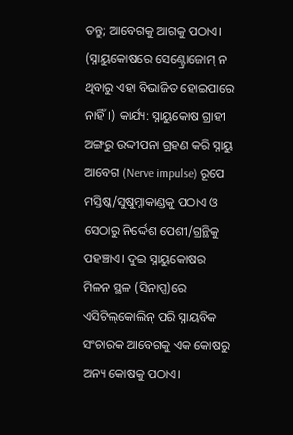ତନ୍ତୁ; ଆବେଗକୁ ଆଗକୁ ପଠାଏ। (ସ୍ନାୟୁକୋଷରେ ସେଣ୍ଟ୍ରୋଜୋମ୍ ନ ଥିବାରୁ ଏହା ବିଭାଜିତ ହୋଇପାରେ ନାହିଁ।) କାର୍ଯ୍ୟ: ସ୍ନାୟୁକୋଷ ଗ୍ରାହୀ ଅଙ୍ଗରୁ ଉଦ୍ଦୀପନା ଗ୍ରହଣ କରି ସ୍ନାୟୁ ଆବେଗ (Nerve impulse) ରୂପେ ମସ୍ତିଷ୍କ/ସୁଷୁମ୍ନାକାଣ୍ଡକୁ ପଠାଏ ଓ ସେଠାରୁ ନିର୍ଦ୍ଦେଶ ପେଶୀ/ଗ୍ରନ୍ଥିକୁ ପହଞ୍ଚାଏ। ଦୁଇ ସ୍ନାୟୁକୋଷର ମିଳନ ସ୍ଥଳ (ସିନାପ୍ସ)ରେ ଏସିଟିଲ୍‌କୋଲିନ୍ ପରି ସ୍ନାୟବିକ ସଂଚାରକ ଆବେଗକୁ ଏକ କୋଷରୁ ଅନ୍ୟ କୋଷକୁ ପଠାଏ।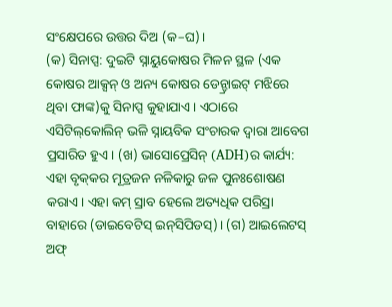ସଂକ୍ଷେପରେ ଉତ୍ତର ଦିଅ (କ–ଘ)।
(କ) ସିନାପ୍ସ: ଦୁଇଟି ସ୍ନାୟୁକୋଷର ମିଳନ ସ୍ଥଳ (ଏକ କୋଷର ଆକ୍ସନ୍ ଓ ଅନ୍ୟ କୋଷର ଡେନ୍ଡ୍ରାଇଟ୍ ମଝିରେ ଥିବା ଫାଙ୍କ)କୁ ସିନାପ୍ସ କୁହାଯାଏ। ଏଠାରେ ଏସିଟିଲ୍‌କୋଲିନ୍ ଭଳି ସ୍ନାୟବିକ ସଂଚାରକ ଦ୍ୱାରା ଆବେଗ ପ୍ରସାରିତ ହୁଏ। (ଖ) ଭାସୋପ୍ରେସିନ୍ (ADH)ର କାର୍ଯ୍ୟ: ଏହା ବୃକ୍‌କର ମୂତ୍ରଜନ ନଳିକାରୁ ଜଳ ପୁନଃଶୋଷଣ କରାଏ। ଏହା କମ୍ ସ୍ରାବ ହେଲେ ଅତ୍ୟଧିକ ପରିସ୍ରା ବାହାରେ (ଡାଇବେଟିସ୍ ଇନ୍‌ସିପିଡସ୍)। (ଗ) ଆଇଲେଟସ୍ ଅଫ୍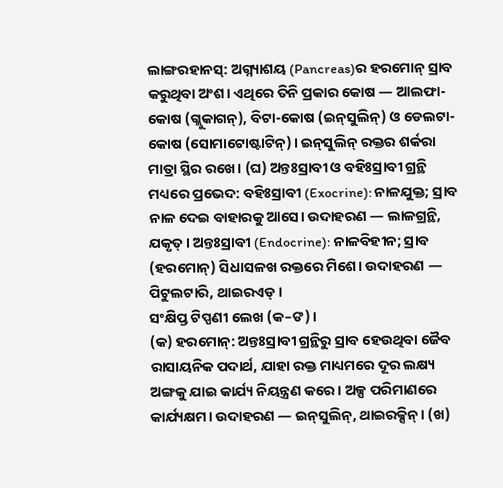ଲାଙ୍ଗରହାନସ୍: ଅଗ୍ନ୍ୟାଶୟ (Pancreas)ର ହରମୋନ୍ ସ୍ରାବ କରୁଥିବା ଅଂଶ। ଏଥିରେ ତିନି ପ୍ରକାର କୋଷ — ଆଲଫା-କୋଷ (ଗ୍ଲୁକାଗନ୍), ବିଟା-କୋଷ (ଇନ୍‌ସୁଲିନ୍) ଓ ଡେଲଟା-କୋଷ (ସୋମାଟୋଷ୍ଟାଟିନ୍)। ଇନ୍‌ସୁଲିନ୍ ରକ୍ତର ଶର୍କରା ମାତ୍ରା ସ୍ଥିର ରଖେ। (ଘ) ଅନ୍ତଃସ୍ରାବୀ ଓ ବହିଃସ୍ରାବୀ ଗ୍ରନ୍ଥି ମଧ୍ୟରେ ପ୍ରଭେଦ: ବହିଃସ୍ରାବୀ (Exocrine): ନାଳଯୁକ୍ତ; ସ୍ରାବ ନାଳ ଦେଇ ବାହାରକୁ ଆସେ। ଉଦାହରଣ — ଲାଳଗ୍ରନ୍ଥି, ଯକୃତ୍। ଅନ୍ତଃସ୍ରାବୀ (Endocrine): ନାଳବିହୀନ; ସ୍ରାବ (ହରମୋନ୍) ସିଧାସଳଖ ରକ୍ତରେ ମିଶେ। ଉଦାହରଣ — ପିଟୁଲଟାରି, ଥାଇରଏଡ୍।
ସଂକ୍ଷିପ୍ତ ଟିପ୍ପଣୀ ଲେଖ (କ–ଙ)।
(କ) ହରମୋନ୍: ଅନ୍ତଃସ୍ରାବୀ ଗ୍ରନ୍ଥିରୁ ସ୍ରାବ ହେଉଥିବା ଜୈବ ରାସାୟନିକ ପଦାର୍ଥ, ଯାହା ରକ୍ତ ମାଧ୍ୟମରେ ଦୂର ଲକ୍ଷ୍ୟ ଅଙ୍ଗକୁ ଯାଇ କାର୍ଯ୍ୟ ନିୟନ୍ତ୍ରଣ କରେ। ଅଳ୍ପ ପରିମାଣରେ କାର୍ଯ୍ୟକ୍ଷମ। ଉଦାହରଣ — ଇନ୍‌ସୁଲିନ୍, ଥାଇରକ୍ସିନ୍। (ଖ)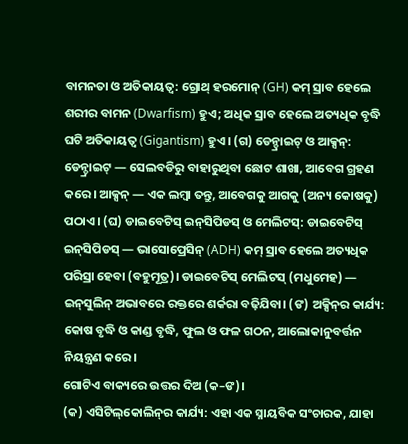ବାମନତା ଓ ଅତିକାୟତ୍ୱ: ଗ୍ରୋଥ୍ ହରମୋନ୍ (GH) କମ୍ ସ୍ରାବ ହେଲେ ଶରୀର ବାମନ (Dwarfism) ହୁଏ; ଅଧିକ ସ୍ରାବ ହେଲେ ଅତ୍ୟଧିକ ବୃଦ୍ଧି ଘଟି ଅତିକାୟତ୍ୱ (Gigantism) ହୁଏ। (ଗ) ଡେନ୍ଡ୍ରାଇଟ୍ ଓ ଆକ୍ସନ୍: ଡେନ୍ଡ୍ରାଇଟ୍ — ସେଲବଡିରୁ ବାହାରୁଥିବା ଛୋଟ ଶାଖା, ଆବେଗ ଗ୍ରହଣ କରେ। ଆକ୍ସନ୍ — ଏକ ଲମ୍ବା ତନ୍ତୁ, ଆବେଗକୁ ଆଗକୁ (ଅନ୍ୟ କୋଷକୁ) ପଠାଏ। (ଘ) ଡାଇବେଟିସ୍ ଇନ୍‌ସିପିଡସ୍ ଓ ମେଲିଟସ୍: ଡାଇବେଟିସ୍ ଇନ୍‌ସିପିଡସ୍ — ଭାସୋପ୍ରେସିନ୍ (ADH) କମ୍ ସ୍ରାବ ହେଲେ ଅତ୍ୟଧିକ ପରିସ୍ରା ହେବା (ବହୁମୂତ୍ର)। ଡାଇବେଟିସ୍ ମେଲିଟସ୍ (ମଧୁମେହ) — ଇନ୍‌ସୁଲିନ୍ ଅଭାବରେ ରକ୍ତରେ ଶର୍କରା ବଢ଼ିଯିବା। (ଙ) ଅକ୍ସିନ୍‌ର କାର୍ଯ୍ୟ: କୋଷ ବୃଦ୍ଧି ଓ କାଣ୍ଡ ବୃଦ୍ଧି, ଫୁଲ ଓ ଫଳ ଗଠନ, ଆଲୋକାନୁବର୍ତ୍ତନ ନିୟନ୍ତ୍ରଣ କରେ।
ଗୋଟିଏ ବାକ୍ୟରେ ଉତ୍ତର ଦିଅ (କ–ଙ)।
(କ) ଏସିଟିଲ୍‌କୋଲିନ୍‌ର କାର୍ଯ୍ୟ: ଏହା ଏକ ସ୍ନାୟବିକ ସଂଚାରକ, ଯାହା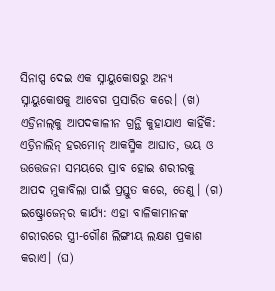ସିନାପ୍ସ ଦେଇ ଏକ ସ୍ନାୟୁକୋଷରୁ ଅନ୍ୟ ସ୍ନାୟୁକୋଷକୁ ଆବେଗ ପ୍ରସାରିତ କରେ। (ଖ) ଏଡ୍ରିନାଲ୍‌କୁ ଆପଦକାଳୀନ ଗ୍ରନ୍ଥି କୁହାଯାଏ କାହିଁକି: ଏଡ୍ରିନାଲିନ୍ ହରମୋନ୍ ଆକସ୍ମିକ ଆଘାତ, ଭୟ ଓ ଉତ୍ତେଜନା ସମୟରେ ସ୍ରାବ ହୋଇ ଶରୀରକୁ ଆପଦ ମୁକାବିଲା ପାଇଁ ପ୍ରସ୍ତୁତ କରେ, ତେଣୁ। (ଗ) ଇଷ୍ଟ୍ରୋଜେନ୍‌ର କାର୍ଯ୍ୟ: ଏହା ବାଳିକାମାନଙ୍କ ଶରୀରରେ ସ୍ତ୍ରୀ-ଗୌଣ ଲିଙ୍ଗୀୟ ଲକ୍ଷଣ ପ୍ରକାଶ କରାଏ। (ଘ)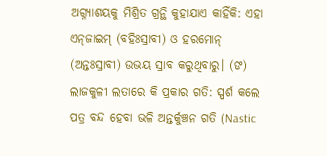ଅଗ୍ନ୍ୟାଶୟକୁ ମିଶ୍ରିତ ଗ୍ରନ୍ଥି କୁହାଯାଏ କାହିଁକି: ଏହା ଏନ୍‌ଜାଇମ୍ (ବହିଃସ୍ରାବୀ) ଓ ହରମୋନ୍ (ଅନ୍ତଃସ୍ରାବୀ) ଉଭୟ ସ୍ରାବ କରୁଥିବାରୁ। (ଙ) ଲାଜକୁଳୀ ଲତାରେ କି ପ୍ରକାର ଗତି: ସ୍ପର୍ଶ କଲେ ପତ୍ର ବନ୍ଦ ହେବା ଭଳି ଅନ୍ତର୍କୁଞ୍ଚନ ଗତି (Nastic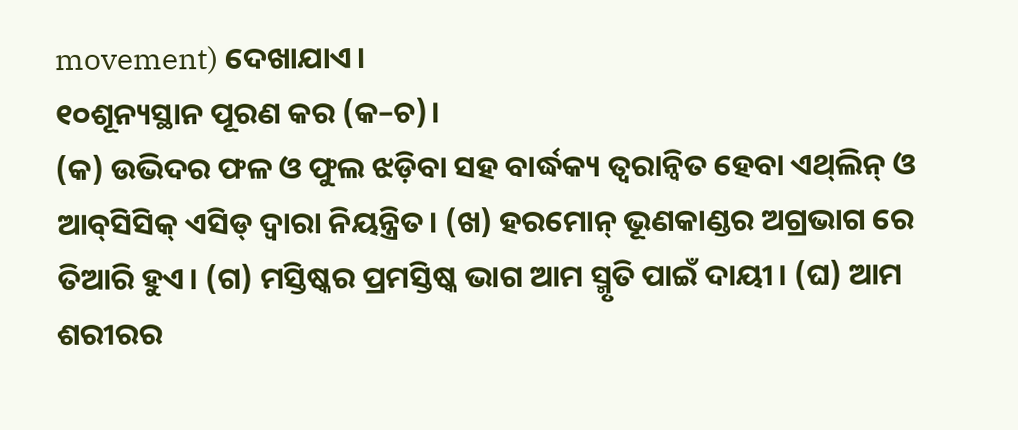movement) ଦେଖାଯାଏ।
୧୦ଶୂନ୍ୟସ୍ଥାନ ପୂରଣ କର (କ–ଚ)।
(କ) ଉଭିଦର ଫଳ ଓ ଫୁଲ ଝଡ଼ିବା ସହ ବାର୍ଦ୍ଧକ୍ୟ ତ୍ୱରାନ୍ୱିତ ହେବା ଏଥ୍‌ଲିନ୍ ଓ ଆବ୍‌ସିସିକ୍ ଏସିଡ୍ ଦ୍ୱାରା ନିୟନ୍ତ୍ରିତ। (ଖ) ହରମୋନ୍ ଭୂଣକାଣ୍ଡର ଅଗ୍ରଭାଗ ରେ ତିଆରି ହୁଏ। (ଗ) ମସ୍ତିଷ୍କର ପ୍ରମସ୍ତିଷ୍କ ଭାଗ ଆମ ସ୍ମୃତି ପାଇଁ ଦାୟୀ। (ଘ) ଆମ ଶରୀରର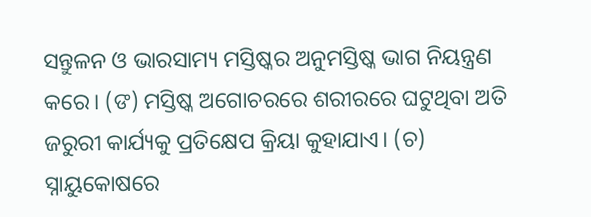ସନ୍ତୁଳନ ଓ ଭାରସାମ୍ୟ ମସ୍ତିଷ୍କର ଅନୁମସ୍ତିଷ୍କ ଭାଗ ନିୟନ୍ତ୍ରଣ କରେ। (ଙ) ମସ୍ତିଷ୍କ ଅଗୋଚରରେ ଶରୀରରେ ଘଟୁଥିବା ଅତି ଜରୁରୀ କାର୍ଯ୍ୟକୁ ପ୍ରତିକ୍ଷେପ କ୍ରିୟା କୁହାଯାଏ। (ଚ) ସ୍ନାୟୁକୋଷରେ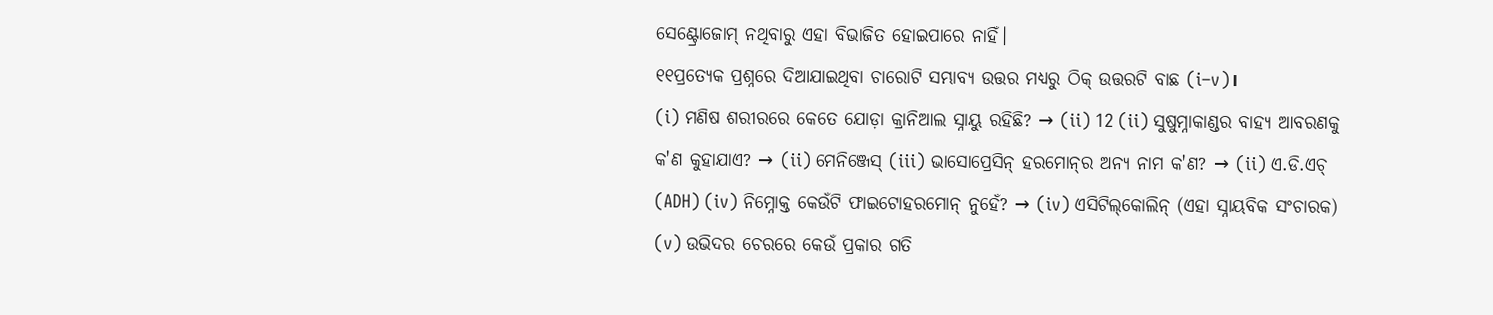ସେଣ୍ଟ୍ରୋଜୋମ୍ ନଥିବାରୁ ଏହା ବିଭାଜିତ ହୋଇପାରେ ନାହିଁ।
୧୧ପ୍ରତ୍ୟେକ ପ୍ରଶ୍ନରେ ଦିଆଯାଇଥିବା ଚାରୋଟି ସମ୍ଭାବ୍ୟ ଉତ୍ତର ମଧ୍ୟରୁ ଠିକ୍ ଉତ୍ତରଟି ବାଛ (i–v)।
(i) ମଣିଷ ଶରୀରରେ କେତେ ଯୋଡ଼ା କ୍ରାନିଆଲ ସ୍ନାୟୁ ରହିଛି? → (ii) 12 (ii) ସୁଷୁମ୍ନାକାଣ୍ଡର ବାହ୍ୟ ଆବରଣକୁ କ'ଣ କୁହାଯାଏ? → (ii) ମେନିଞ୍ଜେସ୍ (iii) ଭାସୋପ୍ରେସିନ୍ ହରମୋନ୍‌ର ଅନ୍ୟ ନାମ କ'ଣ? → (ii) ଏ.ଡି.ଏଚ୍ (ADH) (iv) ନିମ୍ନୋକ୍ତ କେଉଁଟି ଫାଇଟୋହରମୋନ୍ ନୁହେଁ? → (iv) ଏସିଟିଲ୍‌କୋଲିନ୍ (ଏହା ସ୍ନାୟବିକ ସଂଚାରକ) (v) ଉଭିଦର ଚେରରେ କେଉଁ ପ୍ରକାର ଗତି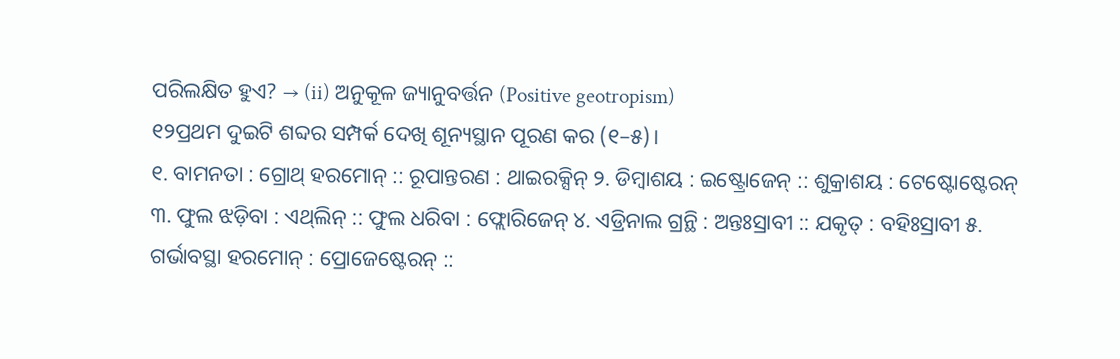ପରିଲକ୍ଷିତ ହୁଏ? → (ii) ଅନୁକୂଳ ଜ୍ୟାନୁବର୍ତ୍ତନ (Positive geotropism)
୧୨ପ୍ରଥମ ଦୁଇଟି ଶବ୍ଦର ସମ୍ପର୍କ ଦେଖି ଶୂନ୍ୟସ୍ଥାନ ପୂରଣ କର (୧–୫)।
୧. ବାମନତା : ଗ୍ରୋଥ୍ ହରମୋନ୍ :: ରୂପାନ୍ତରଣ : ଥାଇରକ୍ସିନ୍ ୨. ଡିମ୍ବାଶୟ : ଇଷ୍ଟ୍ରୋଜେନ୍ :: ଶୁକ୍ରାଶୟ : ଟେଷ୍ଟୋଷ୍ଟେରନ୍ ୩. ଫୁଲ ଝଡ଼ିବା : ଏଥ୍‌ଲିନ୍ :: ଫୁଲ ଧରିବା : ଫ୍ଲୋରିଜେନ୍ ୪. ଏଡ୍ରିନାଲ ଗ୍ରନ୍ଥି : ଅନ୍ତଃସ୍ରାବୀ :: ଯକୃତ୍ : ବହିଃସ୍ରାବୀ ୫. ଗର୍ଭାବସ୍ଥା ହରମୋନ୍ : ପ୍ରୋଜେଷ୍ଟେରନ୍ ::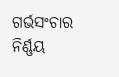ଗର୍ଭସଂଚାର ନିର୍ଣ୍ଣୟ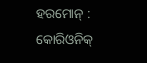ହରମୋନ୍ : କୋରିଓନିକ୍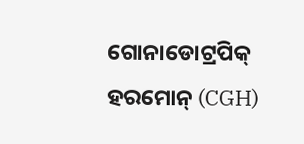ଗୋନାଡୋଟ୍ରପିକ୍ ହରମୋନ୍ (CGH)